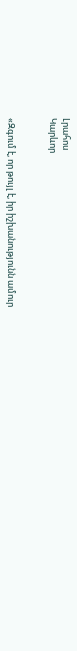Լրահոս
Կարևոր


«Զգում է, որ թույլ է, իր իշխանությունն ամուր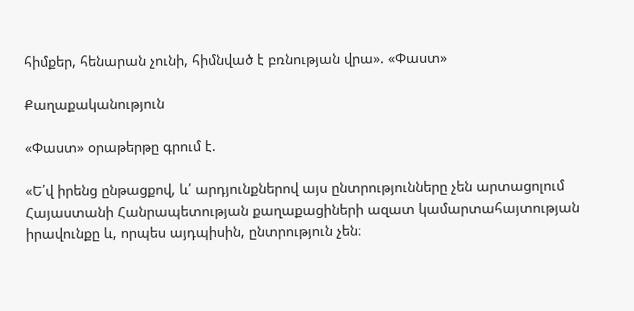հիմքեր, հենարան չունի, հիմնված է բռնության վրա». «Փաստ»

Քաղաքականություն

«Փաստ» օրաթերթը գրում է.

«Ե՛վ իրենց ընթացքով, և՛ արդյունքներով այս ընտրությունները չեն արտացոլում Հայաստանի Հանրապետության քաղաքացիների ազատ կամարտահայտության իրավունքը և, որպես այդպիսին, ընտրություն չեն։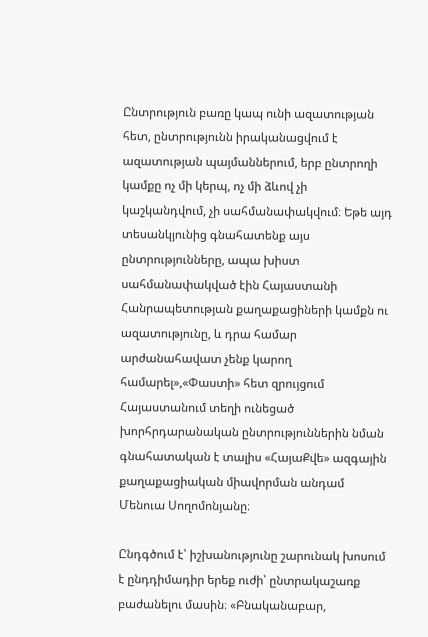Ընտրություն բառը կապ ունի ազատության հետ, ընտրությունն իրականացվում է ազատության պայմաններում, երբ ընտրողի կամքը ոչ մի կերպ, ոչ մի ձևով չի կաշկանդվում, չի սահմանափակվում։ Եթե այդ տեսանկյունից գնահատենք այս ընտրությունները, ապա խիստ սահմանափակված էին Հայաստանի Հանրապետության քաղաքացիների կամքն ու ազատությունը, և դրա համար արժանահավատ չենք կարող համարել»,«Փաստի» հետ զրույցում Հայաստանում տեղի ունեցած խորհրդարանական ընտրություններին նման գնահատական է տալիս «ՀայաՔվե» ազգային քաղաքացիական միավորման անդամ Մենուա Սողոմոնյանը։

Ընդգծում է՝ իշխանությունը շարունակ խոսում է ընդդիմադիր երեք ուժի՝ ընտրակաշառք բաժանելու մասին։ «Բնականաբար,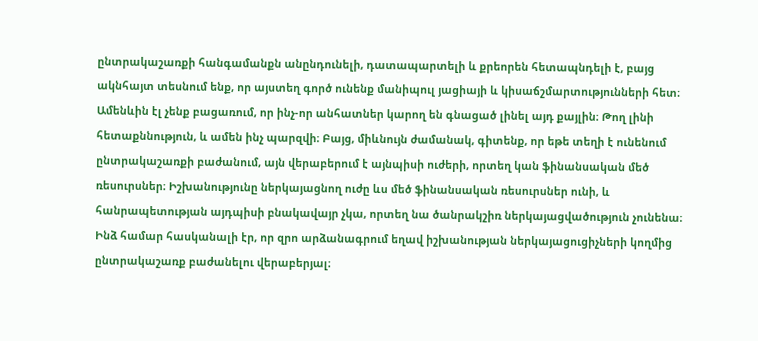ընտրակաշառքի հանգամանքն անընդունելի, դատապարտելի և քրեորեն հետապնդելի է, բայց ակնհայտ տեսնում ենք, որ այստեղ գործ ունենք մանիպուլ յացիայի և կիսաճշմարտությունների հետ։ Ամենևին էլ չենք բացառում, որ ինչ-որ անհատներ կարող են գնացած լինել այդ քայլին։ Թող լինի հետաքննություն, և ամեն ինչ պարզվի։ Բայց, միևնույն ժամանակ, գիտենք, որ եթե տեղի է ունենում ընտրակաշառքի բաժանում, այն վերաբերում է այնպիսի ուժերի, որտեղ կան ֆինանսական մեծ ռեսուրսներ։ Իշխանությունը ներկայացնող ուժը ևս մեծ ֆինանսական ռեսուրսներ ունի, և հանրապետության այդպիսի բնակավայր չկա, որտեղ նա ծանրակշիռ ներկայացվածություն չունենա։ Ինձ համար հասկանալի էր, որ զրո արձանագրում եղավ իշխանության ներկայացուցիչների կողմից ընտրակաշառք բաժանելու վերաբերյալ։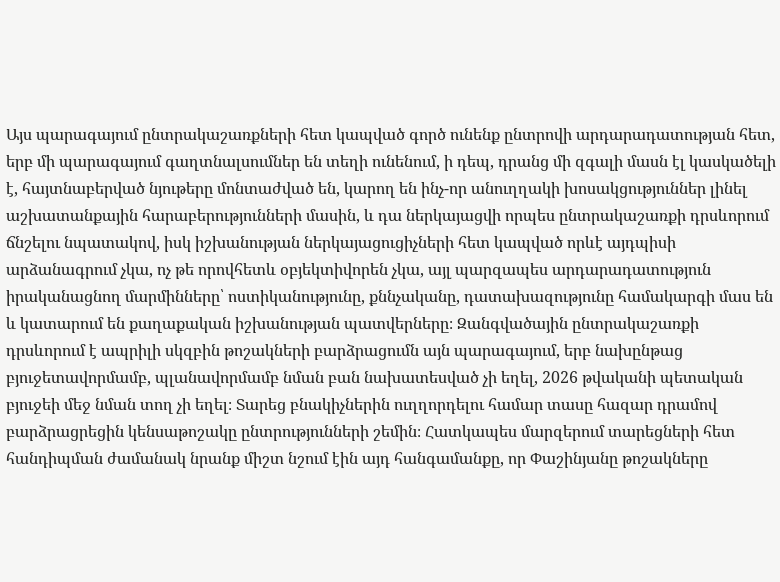Այս պարագայում ընտրակաշառքների հետ կապված գործ ունենք ընտրովի արդարադատության հետ, երբ մի պարագայում գաղտնալսումներ են տեղի ունենում, ի դեպ, դրանց մի զգալի մասն էլ կասկածելի է, հայտնաբերված նյութերը մոնտաժված են, կարող են ինչ-որ անուղղակի խոսակցություններ լինել աշխատանքային հարաբերությունների մասին, և դա ներկայացվի որպես ընտրակաշառքի դրսևորում ճնշելու նպատակով, իսկ իշխանության ներկայացուցիչների հետ կապված որևէ այդպիսի արձանագրում չկա, ոչ թե որովհետև օբյեկտիվորեն չկա, այլ պարզապես արդարադատություն իրականացնող մարմինները՝ ոստիկանությունը, քննչականը, դատախազությունը համակարգի մաս են և կատարում են քաղաքական իշխանության պատվերները։ Զանգվածային ընտրակաշառքի դրսևորում է ապրիլի սկզբին թոշակների բարձրացումն այն պարագայում, երբ նախընթաց բյուջետավորմամբ, պլանավորմամբ նման բան նախատեսված չի եղել, 2026 թվականի պետական բյուջեի մեջ նման տող չի եղել։ Տարեց բնակիչներին ուղղորդելու համար տասը հազար դրամով բարձրացրեցին կենսաթոշակը ընտրությունների շեմին։ Հատկապես մարզերում տարեցների հետ հանդիպման ժամանակ նրանք միշտ նշում էին այդ հանգամանքը, որ Փաշինյանը թոշակները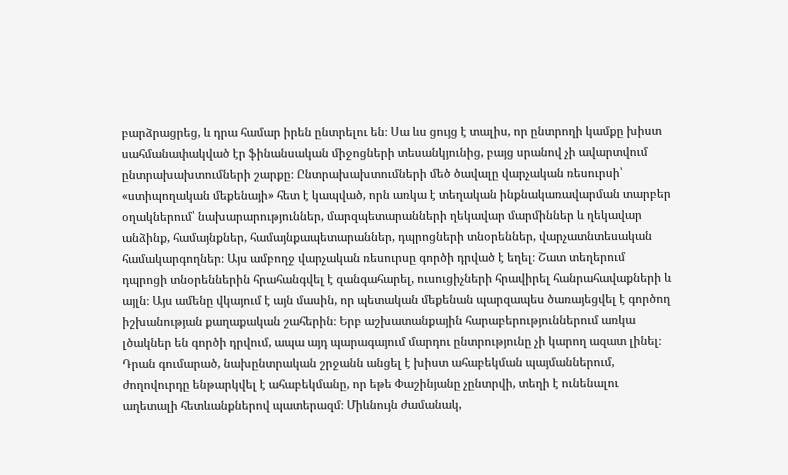բարձրացրեց, և դրա համար իրեն ընտրելու են։ Սա ևս ցույց է տալիս, որ ընտրողի կամքը խիստ սահմանափակված էր ֆինանսական միջոցների տեսանկյունից, բայց սրանով չի ավարտվում ընտրախախտումների շարքը։ Ընտրախախտումների մեծ ծավալը վարչական ռեսուրսի՝ «ստիպողական մեքենայի» հետ է կապված, որն առկա է տեղական ինքնակառավարման տարբեր օղակներում՝ նախարարություններ, մարզպետարանների ղեկավար մարմիններ և ղեկավար անձինք, համայնքներ, համայնքապետարաններ, դպրոցների տնօրեններ, վարչատնտեսական համակարգողներ։ Այս ամբողջ վարչական ռեսուրսը գործի դրված է եղել։ Շատ տեղերում դպրոցի տնօրեններին հրահանգվել է զանգահարել, ուսուցիչների հրավիրել հանրահավաքների և այլն։ Այս ամենը վկայում է այն մասին, որ պետական մեքենան պարզապես ծառայեցվել է գործող իշխանության քաղաքական շահերին։ Երբ աշխատանքային հարաբերություններում առկա լծակներ են գործի դրվում, ապա այդ պարագայում մարդու ընտրությունը չի կարող ազատ լինել։ Դրան գումարած, նախընտրական շրջանն անցել է խիստ ահաբեկման պայմաններում, ժողովուրդը ենթարկվել է ահաբեկմանը, որ եթե Փաշինյանը չընտրվի, տեղի է ունենալու աղետալի հետևանքներով պատերազմ։ Միևնույն ժամանակ,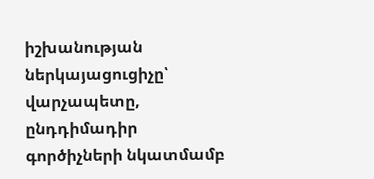իշխանության ներկայացուցիչը՝ վարչապետը, ընդդիմադիր գործիչների նկատմամբ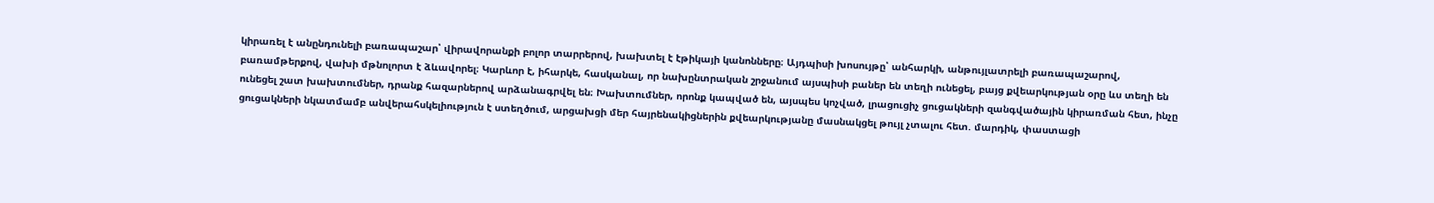կիրառել է անընդունելի բառապաշար՝ վիրավորանքի բոլոր տարրերով, խախտել է էթիկայի կանոնները։ Այդպիսի խոսույթը՝ անհարկի, անթույլատրելի բառապաշարով, բառամթերքով, վախի մթնոլորտ է ձևավորել։ Կարևոր է, իհարկե, հասկանալ, որ նախընտրական շրջանում այսպիսի բաներ են տեղի ունեցել, բայց քվեարկության օրը ևս տեղի են ունեցել շատ խախտումներ, դրանք հազարներով արձանագրվել են։ Խախտումներ, որոնք կապված են, այսպես կոչված, լրացուցիչ ցուցակների զանգվածային կիրառման հետ, ինչը ցուցակների նկատմամբ անվերահսկելիություն է ստեղծում, արցախցի մեր հայրենակիցներին քվեարկությանը մասնակցել թույլ չտալու հետ. մարդիկ, փաստացի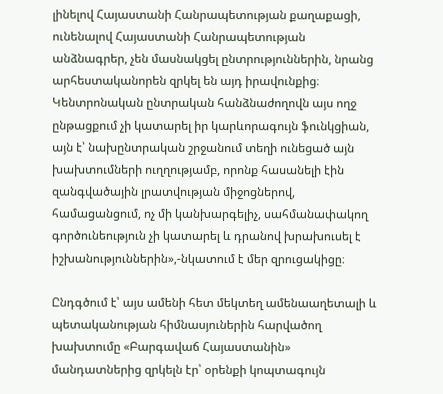լինելով Հայաստանի Հանրապետության քաղաքացի, ունենալով Հայաստանի Հանրապետության անձնագրեր, չեն մասնակցել ընտրություններին, նրանց արհեստականորեն զրկել են այդ իրավունքից։ Կենտրոնական ընտրական հանձնաժողովն այս ողջ ընթացքում չի կատարել իր կարևորագույն ֆունկցիան, այն է՝ նախընտրական շրջանում տեղի ունեցած այն խախտումների ուղղությամբ, որոնք հասանելի էին զանգվածային լրատվության միջոցներով, համացանցում, ոչ մի կանխարգելիչ, սահմանափակող գործունեություն չի կատարել և դրանով խրախուսել է իշխանություններին»,-նկատում է մեր զրուցակիցը։

Ընդգծում է՝ այս ամենի հետ մեկտեղ ամենաաղետալի և պետականության հիմնասյուներին հարվածող խախտումը «Բարգավաճ Հայաստանին» մանդատներից զրկելն էր՝ օրենքի կոպտագույն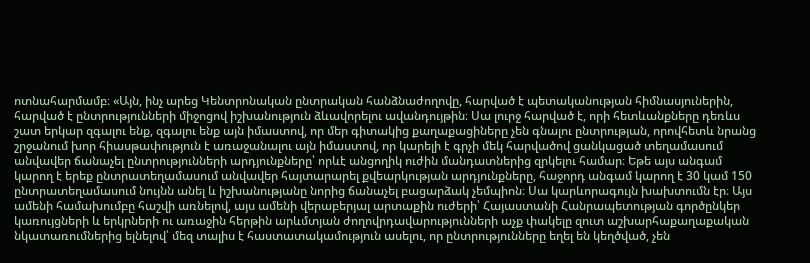ոտնահարմամբ։ «Այն, ինչ արեց Կենտրոնական ընտրական հանձնաժողովը, հարված է պետականության հիմնասյուներին, հարված է ընտրությունների միջոցով իշխանություն ձևավորելու ավանդույթին։ Սա լուրջ հարված է, որի հետևանքները դեռևս շատ երկար զգալու ենք, զգալու ենք այն իմաստով, որ մեր գիտակից քաղաքացիները չեն գնալու ընտրության, որովհետև նրանց շրջանում խոր հիասթափություն է առաջանալու այն իմաստով, որ կարելի է գրչի մեկ հարվածով ցանկացած տեղամասում անվավեր ճանաչել ընտրությունների արդյունքները՝ որևէ անցողիկ ուժին մանդատներից զրկելու համար։ Եթե այս անգամ կարող է երեք ընտրատեղամասում անվավեր հայտարարել քվեարկության արդյունքները, հաջորդ անգամ կարող է 30 կամ 150 ընտրատեղամասում նույնն անել և իշխանությանը նորից ճանաչել բացարձակ չեմպիոն։ Սա կարևորագույն խախտումն էր։ Այս ամենի համախումբը հաշվի առնելով, այս ամենի վերաբերյալ արտաքին ուժերի՝ Հայաստանի Հանրապետության գործընկեր կառույցների և երկրների ու առաջին հերթին արևմտյան ժողովրդավարությունների աչք փակելը զուտ աշխարհաքաղաքական նկատառումներից ելնելով՝ մեզ տալիս է հաստատակամություն ասելու, որ ընտրությունները եղել են կեղծված, չեն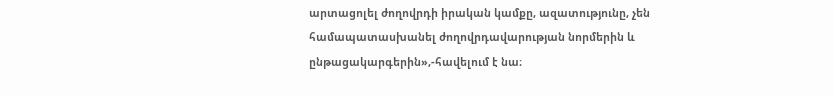արտացոլել ժողովրդի իրական կամքը, ազատությունը, չեն համապատասխանել ժողովրդավարության նորմերին և ընթացակարգերին»,-հավելում է նա։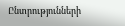Ընտրությունների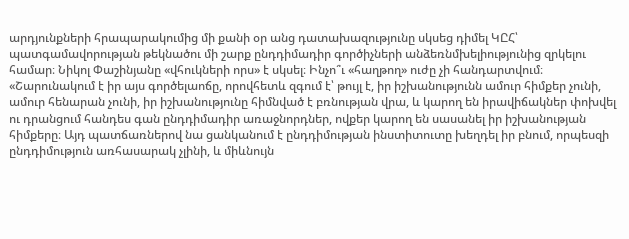արդյունքների հրապարակումից մի քանի օր անց դատախազությունը սկսեց դիմել ԿԸՀ՝ պատգամավորության թեկնածու մի շարք ընդդիմադիր գործիչների անձեռնմխելիությունից զրկելու համար։ Նիկոլ Փաշինյանը «վհուկների որս» է սկսել։ Ինչո՞ւ «հաղթող» ուժը չի հանդարտվում։ «Շարունակում է իր այս գործելաոճը, որովհետև զգում է՝ թույլ է, իր իշխանությունն ամուր հիմքեր չունի, ամուր հենարան չունի, իր իշխանությունը հիմնված է բռնության վրա, և կարող են իրավիճակներ փոխվել ու դրանցում հանդես գան ընդդիմադիր առաջնորդներ, ովքեր կարող են սասանել իր իշխանության հիմքերը։ Այդ պատճառներով նա ցանկանում է ընդդիմության ինստիտուտը խեղդել իր բնում, որպեսզի ընդդիմություն առհասարակ չլինի, և միևնույն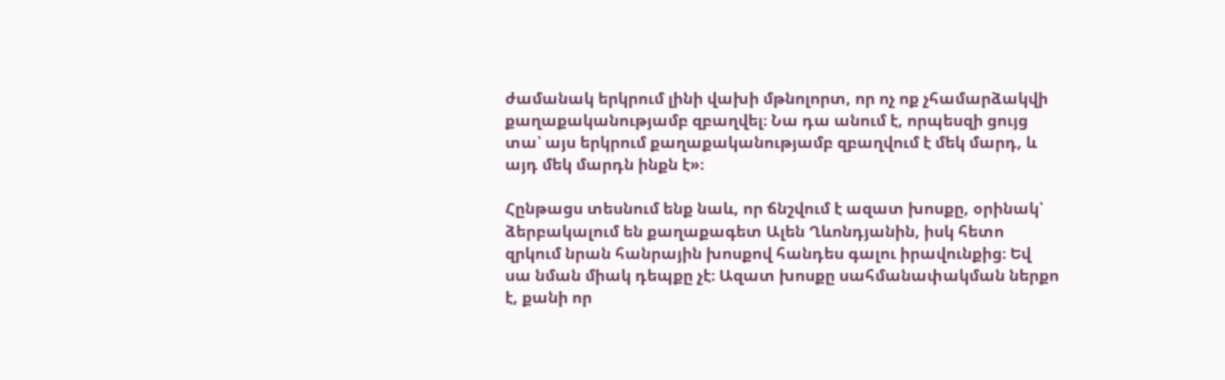ժամանակ երկրում լինի վախի մթնոլորտ, որ ոչ ոք չհամարձակվի քաղաքականությամբ զբաղվել։ Նա դա անում է, որպեսզի ցույց տա՝ այս երկրում քաղաքականությամբ զբաղվում է մեկ մարդ, և այդ մեկ մարդն ինքն է»։

Հընթացս տեսնում ենք նաև, որ ճնշվում է ազատ խոսքը, օրինակ՝ ձերբակալում են քաղաքագետ Ալեն Ղևոնդյանին, իսկ հետո զրկում նրան հանրային խոսքով հանդես գալու իրավունքից։ Եվ սա նման միակ դեպքը չէ։ Ազատ խոսքը սահմանափակման ներքո է, քանի որ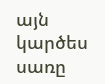այն կարծես սառը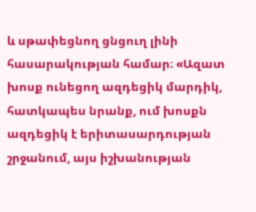և սթափեցնող ցնցուղ լինի հասարակության համար։ «Ազատ խոսք ունեցող ազդեցիկ մարդիկ, հատկապես նրանք, ում խոսքն ազդեցիկ է երիտասարդության շրջանում, այս իշխանության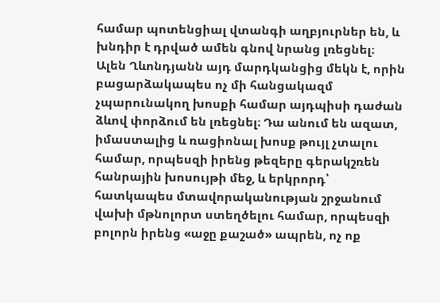համար պոտենցիալ վտանգի աղբյուրներ են, և խնդիր է դրված ամեն գնով նրանց լռեցնել։ Ալեն Ղևոնդյանն այդ մարդկանցից մեկն է, որին բացարձակապես ոչ մի հանցակազմ չպարունակող խոսքի համար այդպիսի դաժան ձևով փորձում են լռեցնել։ Դա անում են ազատ, իմաստալից և ռացիոնալ խոսք թույլ չտալու համար, որպեսզի իրենց թեզերը գերակշռեն հանրային խոսույթի մեջ, և երկրորդ՝ հատկապես մտավորականության շրջանում վախի մթնոլորտ ստեղծելու համար, որպեսզի բոլորն իրենց «աջը քաշած» ապրեն, ոչ ոք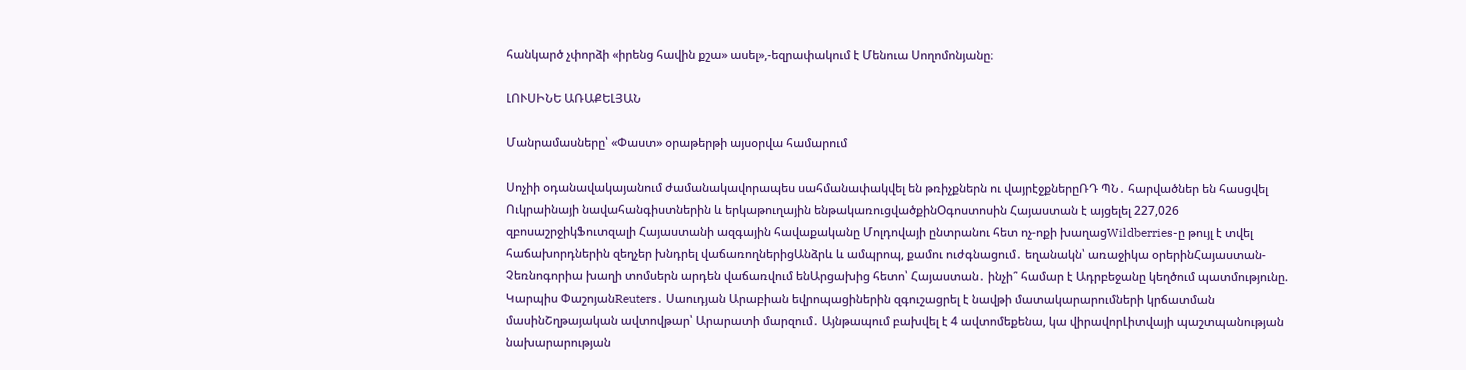հանկարծ չփորձի «իրենց հավին քշա» ասել»,-եզրափակում է Մենուա Սողոմոնյանը։

ԼՈՒՍԻՆԵ ԱՌԱՔԵԼՅԱՆ

Մանրամասները՝ «Փաստ» օրաթերթի այսօրվա համարում

Սոչիի օդանավակայանում ժամանակավորապես սահմանափակվել են թռիչքներն ու վայրէջքներըՌԴ ՊՆ․ հարվածներ են հասցվել Ուկրաինայի նավահանգիստներին և երկաթուղային ենթակառուցվածքինՕգոստոսին Հայաստան է այցելել 227,026 զբոսաշրջիկՖուտզալի Հայաստանի ազգային հավաքականը Մոլդովայի ընտրանու հետ ոչ-ոքի խաղացWildberries-ը թույլ է տվել հաճախորդներին զեղչեր խնդրել վաճառողներիցԱնձրև և ամպրոպ, քամու ուժգնացում․ եղանակն՝ առաջիկա օրերինՀայաստան-Չեռնոգորիա խաղի տոմսերն արդեն վաճառվում ենԱրցախից հետո՝ Հայաստան․ ինչի՞ համար է Ադրբեջանը կեղծում պատմությունը. Կարպիս ՓաշոյանReuters․ Սաուդյան Արաբիան եվրոպացիներին զգուշացրել է նավթի մատակարարումների կրճատման մասինՇղթայական ավտովթար՝ Արարատի մարզում․ Այնթապում բախվել է 4 ավտոմեքենա, կա վիրավորԼիտվայի պաշտպանության նախարարության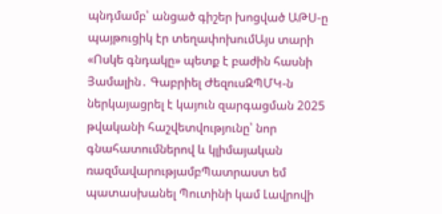պնդմամբ՝ անցած գիշեր խոցված ԱԹՍ-ը պայթուցիկ էր տեղափոխումԱյս տարի «Ոսկե գնդակը» պետք է բաժին հասնի Յամալին․ Գաբրիել ԺեզուսԶՊՄԿ-ն ներկայացրել է կայուն զարգացման 2025 թվականի հաշվետվությունը՝ նոր գնահատումներով և կլիմայական ռազմավարությամբՊատրաստ եմ պատասխանել Պուտինի կամ Լավրովի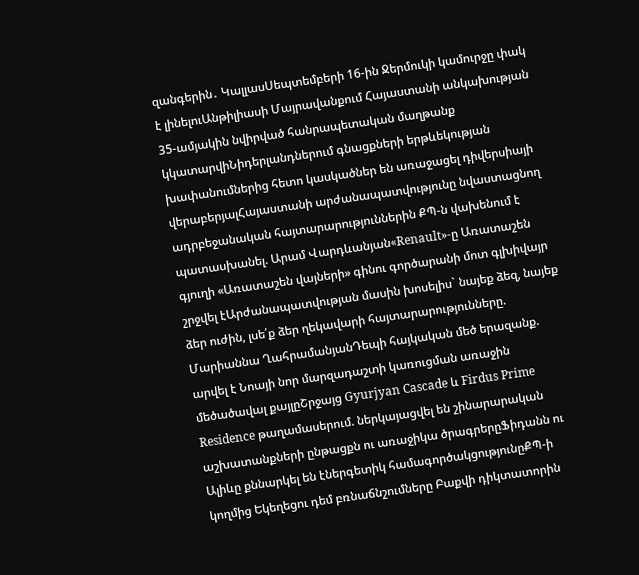զանգերին․ ԿալլասՍեպտեմբերի 16-ին Ջերմուկի կամուրջը փակ է լինելուԱնթիլիասի Մայրավանքում Հայաստանի անկախության 35-ամյակին նվիրված հանրապետական մաղթանք կկատարվիՆիդերլանդներում գնացքների երթևեկության խափանումներից հետո կասկածներ են առաջացել դիվերսիայի վերաբերյալՀայաստանի արժանապատվությունը նվաստացնող ադրբեջանական հայտարարություններին ՔՊ-ն վախենում է պատասխանել. Արամ Վարդևանյան«Renault»-ը Առատաշեն գյուղի «Առատաշեն վայների» գինու գործարանի մոտ գլխիվայր շրջվել էԱրժանապատվության մասին խոսելիս` նայեք ձեզ, նայեք ձեր ուժին, լսե՛ք ձեր ղեկավարի հայտարարությունները. Մարիաննա ՂահրամանյանԴեպի հայկական մեծ երազանք. արվել է Նոայի նոր մարզադաշտի կառուցման առաջին մեծածավալ քայլըՇրջայց Gyurjyan Cascade և Firdus Prime Residence թաղամասերում. ներկայացվել են շինարարական աշխատանքների ընթացքն ու առաջիկա ծրագրերըՖիդանն ու Ալիևը քննարկել են էներգետիկ համագործակցությունըՔՊ-ի կողմից Եկեղեցու դեմ բռնաճնշումները Բաքվի դիկտատորին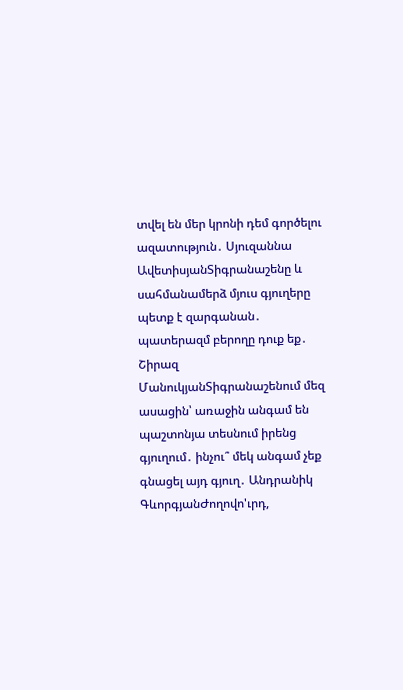տվել են մեր կրոնի դեմ գործելու ազատություն․ Սյուզաննա ԱվետիսյանՏիգրանաշենը և սահմանամերձ մյուս գյուղերը պետք է զարգանան․ պատերազմ բերողը դուք եք․ Շիրազ ՄանուկյանՏիգրանաշենում մեզ ասացին՝ առաջին անգամ են պաշտոնյա տեսնում իրենց գյուղում․ ինչու՞ մեկ անգամ չեք գնացել այդ գյուղ․ Անդրանիկ ԳևորգյանԺողովո'ւրդ,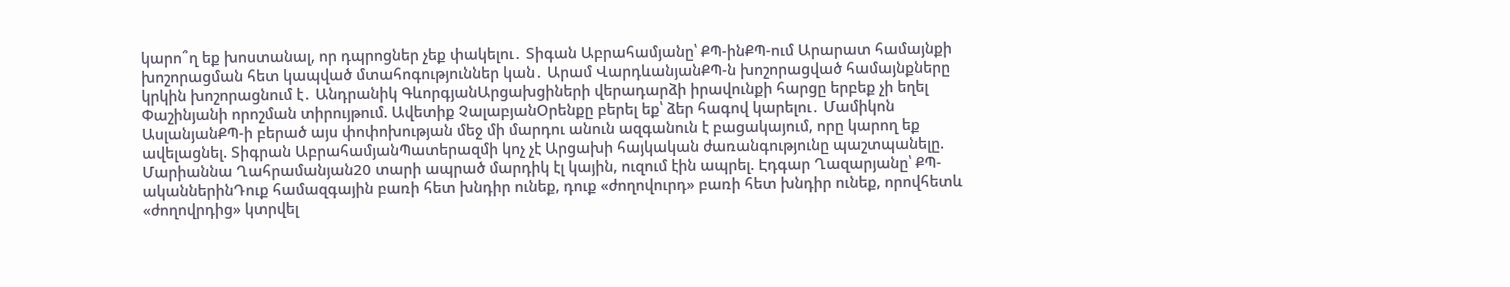կարո՞ղ եք խոստանալ, որ դպրոցներ չեք փակելու․ Տիգան Աբրահամյանը՝ ՔՊ-ինՔՊ-ում Արարատ համայնքի խոշորացման հետ կապված մտահոգություններ կան․ Արամ ՎարդևանյանՔՊ-ն խոշորացված համայնքները կրկին խոշորացնում է․ Անդրանիկ ԳևորգյանԱրցախցիների վերադարձի իրավունքի հարցը երբեք չի եղել Փաշինյանի որոշման տիրույթում. Ավետիք ՉալաբյանՕրենքը բերել եք՝ ձեր հագով կարելու․ Մամիկոն ԱսլանյանՔՊ-ի բերած այս փոփոխության մեջ մի մարդու անուն ազգանուն է բացակայում, որը կարող եք ավելացնել. Տիգրան ԱբրահամյանՊատերազմի կոչ չէ Արցախի հայկական ժառանգությունը պաշտպանելը. Մարիաննա Ղահրամանյան20 տարի ապրած մարդիկ էլ կային, ուզում էին ապրել. Էդգար Ղազարյանը՝ ՔՊ-ականներինԴուք համազգային բառի հետ խնդիր ունեք, դուք «ժողովուրդ» բառի հետ խնդիր ունեք, որովհետև «ժողովրդից» կտրվել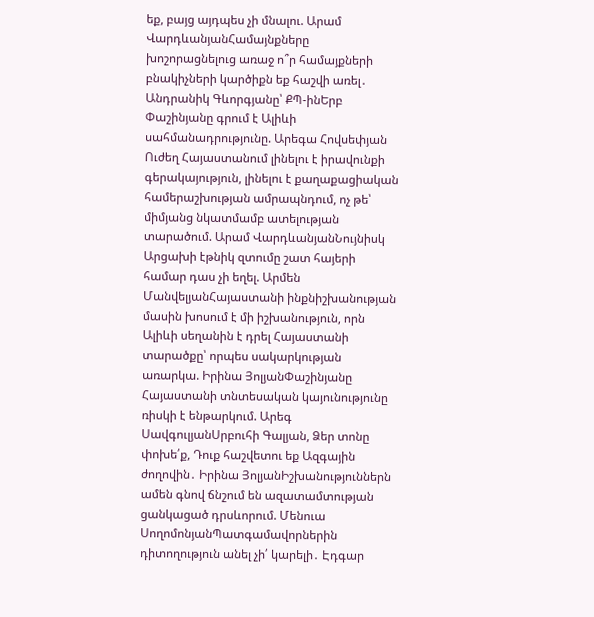եք, բայց այդպես չի մնալու. Արամ ՎարդևանյանՀամայնքները խոշորացնելուց առաջ ո՞ր համայքների բնակիչների կարծիքն եք հաշվի առել․ Անդրանիկ Գևորգյանը՝ ՔՊ-ինԵրբ Փաշինյանը գրում է Ալիևի սահմանադրությունը. Արեգա Հովսեփյան Ուժեղ Հայաստանում լինելու է իրավունքի գերակայություն, լինելու է քաղաքացիական համերաշխության ամրապնդում, ոչ թե՝ միմյանց նկատմամբ ատելության տարածում. Արամ ՎարդևանյանՆույնիսկ Արցախի էթնիկ զտումը շատ հայերի համար դաս չի եղել. Արմեն ՄանվելյանՀայաստանի ինքնիշխանության մասին խոսում է մի իշխանություն, որն Ալիևի սեղանին է դրել Հայաստանի տարածքը՝ որպես սակարկության առարկա. Իրինա ՅոլյանՓաշինյանը Հայաստանի տնտեսական կայունությունը ռիսկի է ենթարկում. Արեգ ՍավգուլյանՍրբուհի Գալյան, Ձեր տոնը փոխե՛ք, Դուք հաշվետու եք Ազգային ժողովին․ Իրինա ՅոլյանԻշխանություններն ամեն գնով ճնշում են ազատամտության ցանկացած դրսևորում. Մենուա ՍողոմոնյանՊատգամավորներին դիտողություն անել չի՛ կարելի․ Էդգար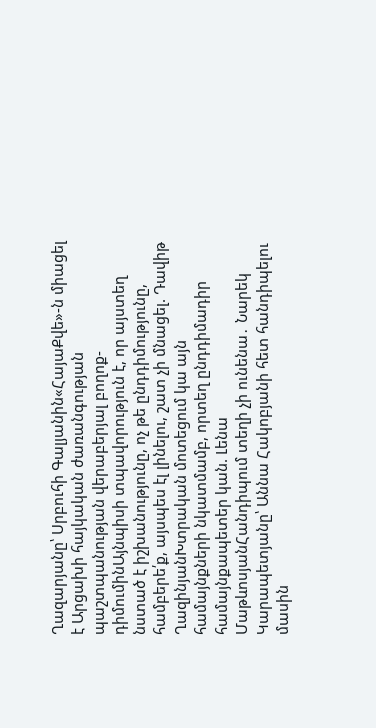Ղազարյանը՝ Սրբուհի Գալյանին«ՀայաՔվե»-ն միացել է Արցախի հայկական ժառանգության պաշտպանության վերաբերյալ բողոք-դիմումինԱյնպիսի տպավորություն է, որ այստեղ նստած է իշխանությունը, ոչ թե ընդդիմությունը, համբերե՛ք, այսպես էլ լինելու, շատ չի մնացել. Դավիթ ՂազինյանԽտրական մոտեցում կա այն համայնքների նկատմամբ, որտեղ ընդդիմադիր համայնքապետեր կան. Լենա ՄաթևոսյանՀանդիպում տեղի չի ունենա․ Նարեկ Կարապետյանը՝ Աննա Հակոբյանի հետ հանդիպելու մասին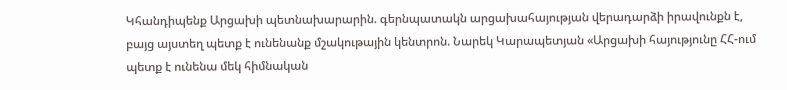Կհանդիպենք Արցախի պետնախարարին. գերնպատակն արցախահայության վերադարձի իրավունքն է, բայց այստեղ պետք է ունենանք մշակութային կենտրոն. Նարեկ Կարապետյան «Արցախի հայությունը ՀՀ-ում պետք է ունենա մեկ հիմնական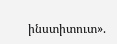ինստիտուտ».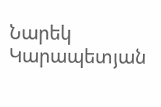Նարեկ Կարապետյան